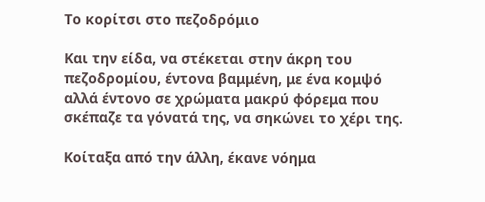Το κορίτσι στο πεζοδρόμιο

Και την είδα, να στέκεται στην άκρη του πεζοδρομίου, έντονα βαμμένη, με ένα κομψό αλλά έντονο σε χρώματα μακρύ φόρεμα που σκέπαζε τα γόνατά της, να σηκώνει το χέρι της.

Κοίταξα από την άλλη, έκανε νόημα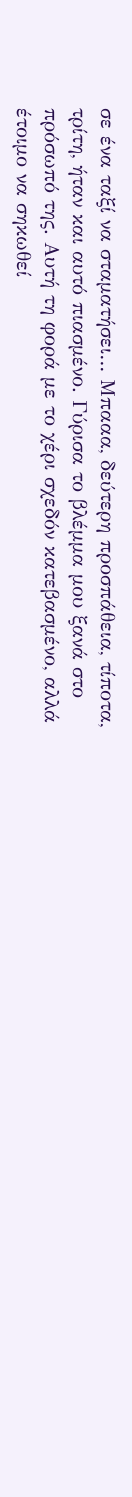σε ένα ταξί να σταματήσει… Μπααα, δεύτερη προσπάθεια, τίποτα, τρίτη, ήταν και αυτό πιασμένο. Γύρισα το βλέμμα μου ξανά στο πρόσωπό της. Αυτή τη φορά με το χέρι σχεδόν κατεβασμένο, αλλά έτοιμο να σηκωθεί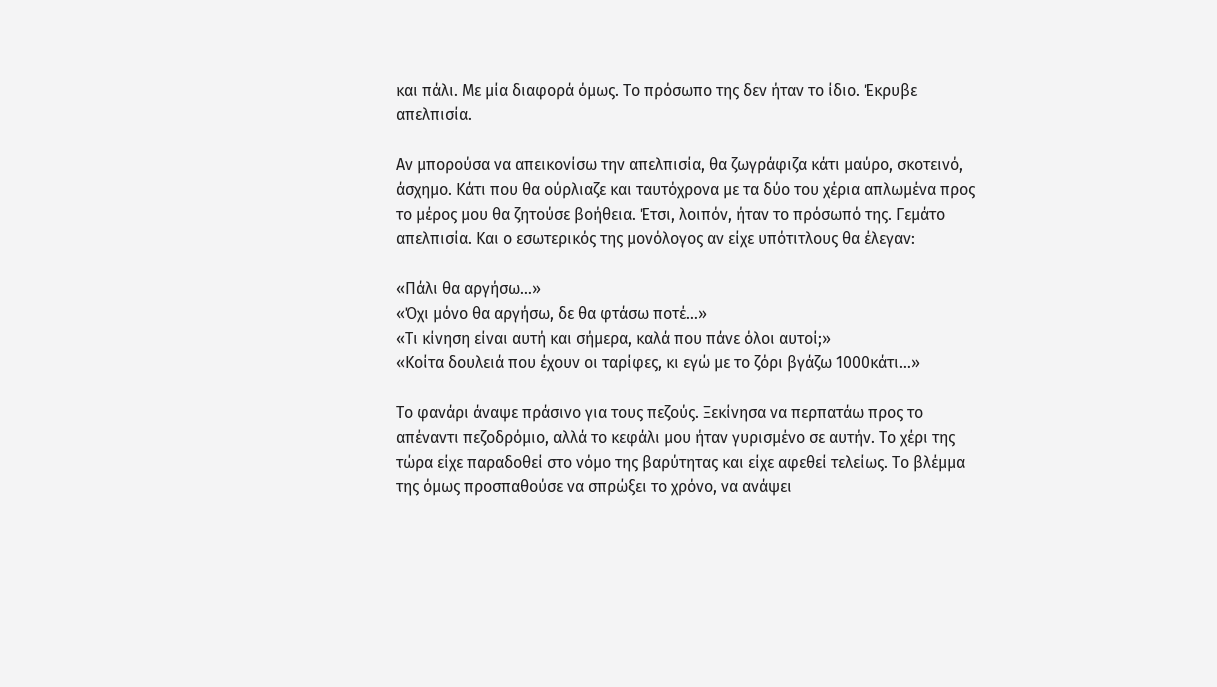και πάλι. Με μία διαφορά όμως. Το πρόσωπο της δεν ήταν το ίδιο. Έκρυβε απελπισία.

Αν μπορούσα να απεικονίσω την απελπισία, θα ζωγράφιζα κάτι μαύρο, σκοτεινό, άσχημο. Κάτι που θα ούρλιαζε και ταυτόχρονα με τα δύο του χέρια απλωμένα προς το μέρος μου θα ζητούσε βοήθεια. Έτσι, λοιπόν, ήταν το πρόσωπό της. Γεμάτο απελπισία. Και ο εσωτερικός της μονόλογος αν είχε υπότιτλους θα έλεγαν:

«Πάλι θα αργήσω…»
«Όχι μόνο θα αργήσω, δε θα φτάσω ποτέ…»
«Τι κίνηση είναι αυτή και σήμερα, καλά που πάνε όλοι αυτοί;»
«Κοίτα δουλειά που έχουν οι ταρίφες, κι εγώ με το ζόρι βγάζω 1000κάτι…»

Το φανάρι άναψε πράσινο για τους πεζούς. Ξεκίνησα να περπατάω προς το απέναντι πεζοδρόμιο, αλλά το κεφάλι μου ήταν γυρισμένο σε αυτήν. Το χέρι της τώρα είχε παραδοθεί στο νόμο της βαρύτητας και είχε αφεθεί τελείως. Το βλέμμα της όμως προσπαθούσε να σπρώξει το χρόνο, να ανάψει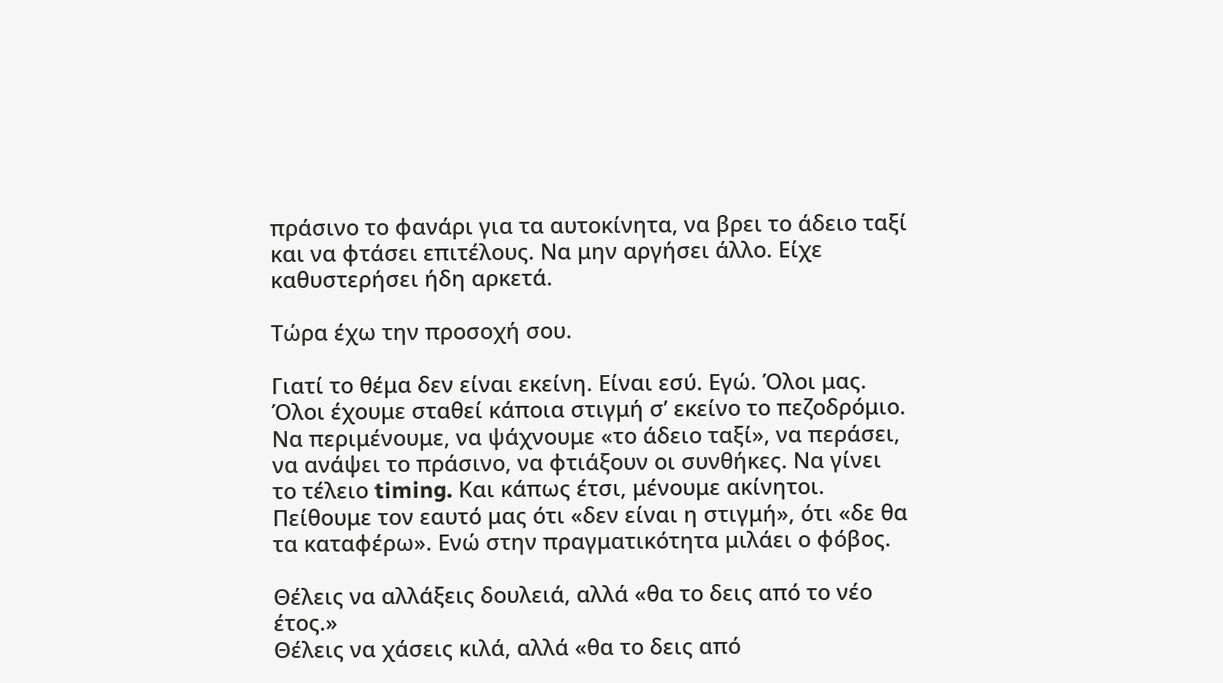πράσινο το φανάρι για τα αυτοκίνητα, να βρει το άδειο ταξί και να φτάσει επιτέλους. Να μην αργήσει άλλο. Είχε καθυστερήσει ήδη αρκετά.

Τώρα έχω την προσοχή σου.

Γιατί το θέμα δεν είναι εκείνη. Είναι εσύ. Εγώ. Όλοι μας. Όλοι έχουμε σταθεί κάποια στιγμή σ’ εκείνο το πεζοδρόμιο. Να περιμένουμε, να ψάχνουμε «το άδειο ταξί», να περάσει, να ανάψει το πράσινο, να φτιάξουν οι συνθήκες. Να γίνει το τέλειο timing. Και κάπως έτσι, μένουμε ακίνητοι. Πείθουμε τον εαυτό μας ότι «δεν είναι η στιγμή», ότι «δε θα τα καταφέρω». Ενώ στην πραγματικότητα μιλάει ο φόβος.

Θέλεις να αλλάξεις δουλειά, αλλά «θα το δεις από το νέο έτος.»
Θέλεις να χάσεις κιλά, αλλά «θα το δεις από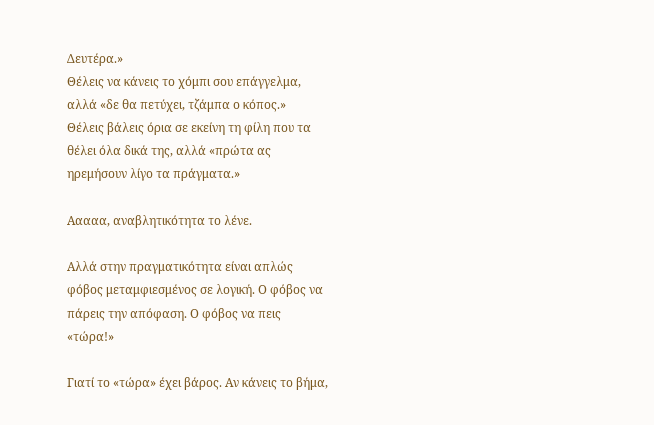Δευτέρα.»
Θέλεις να κάνεις το χόμπι σου επάγγελμα, αλλά «δε θα πετύχει, τζάμπα ο κόπος.»
Θέλεις βάλεις όρια σε εκείνη τη φίλη που τα θέλει όλα δικά της, αλλά «πρώτα ας ηρεμήσουν λίγο τα πράγματα.»

Ααααα, αναβλητικότητα το λένε.

Αλλά στην πραγματικότητα είναι απλώς φόβος μεταμφιεσμένος σε λογική. Ο φόβος να πάρεις την απόφαση. Ο φόβος να πεις «τώρα!»

Γιατί το «τώρα» έχει βάρος. Αν κάνεις το βήμα,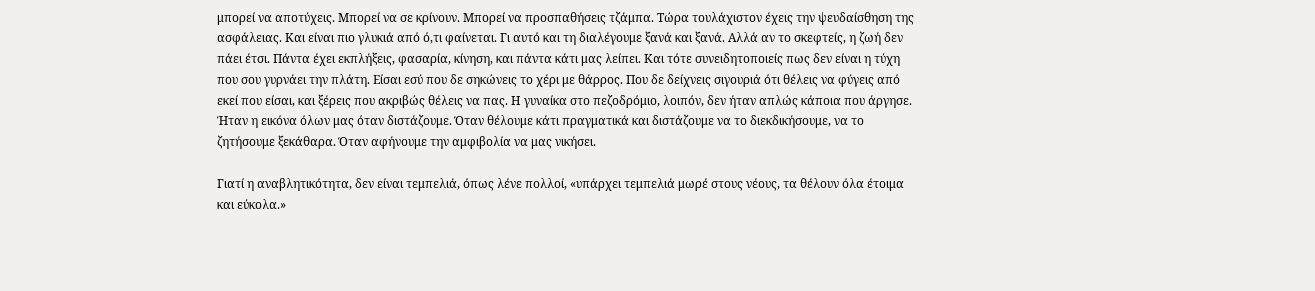μπορεί να αποτύχεις. Μπορεί να σε κρίνουν. Μπορεί να προσπαθήσεις τζάμπα. Τώρα τουλάχιστον έχεις την ψευδαίσθηση της ασφάλειας. Και είναι πιο γλυκιά από ό,τι φαίνεται. Γι αυτό και τη διαλέγουμε ξανά και ξανά. Αλλά αν το σκεφτείς, η ζωή δεν πάει έτσι. Πάντα έχει εκπλήξεις, φασαρία, κίνηση, και πάντα κάτι μας λείπει. Και τότε συνειδητοποιείς πως δεν είναι η τύχη που σου γυρνάει την πλάτη. Είσαι εσύ που δε σηκώνεις το χέρι με θάρρος. Που δε δείχνεις σιγουριά ότι θέλεις να φύγεις από εκεί που είσαι, και ξέρεις που ακριβώς θέλεις να πας. Η γυναίκα στο πεζοδρόμιο, λοιπόν, δεν ήταν απλώς κάποια που άργησε. Ήταν η εικόνα όλων μας όταν διστάζουμε. Όταν θέλουμε κάτι πραγματικά και διστάζουμε να το διεκδικήσουμε, να το ζητήσουμε ξεκάθαρα. Όταν αφήνουμε την αμφιβολία να μας νικήσει.

Γιατί η αναβλητικότητα, δεν είναι τεμπελιά, όπως λένε πολλοί, «υπάρχει τεμπελιά μωρέ στους νέους, τα θέλουν όλα έτοιμα και εύκολα.»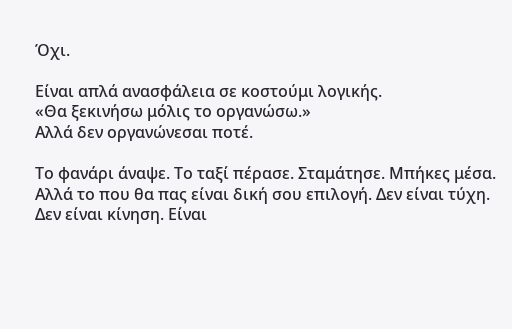Όχι.

Είναι απλά ανασφάλεια σε κοστούμι λογικής.
«Θα ξεκινήσω μόλις το οργανώσω.»
Αλλά δεν οργανώνεσαι ποτέ.

Το φανάρι άναψε. Το ταξί πέρασε. Σταμάτησε. Μπήκες μέσα. Αλλά το που θα πας είναι δική σου επιλογή. Δεν είναι τύχη. Δεν είναι κίνηση. Είναι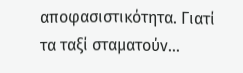αποφασιστικότητα. Γιατί τα ταξί σταματούν…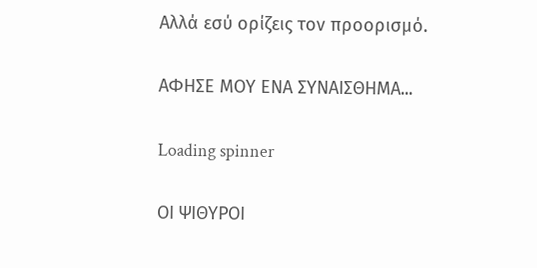Αλλά εσύ ορίζεις τον προορισμό.

ΑΦΗΣΕ ΜΟΥ ΕΝΑ ΣΥΝΑΙΣΘΗΜΑ...

Loading spinner

ΟΙ ΨΙΘΥΡΟΙ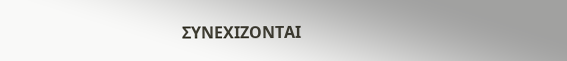ΣΥΝΕΧΙΖΟΝΤΑΙ